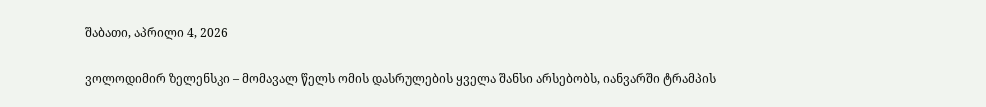შაბათი, აპრილი 4, 2026

ვოლოდიმირ ზელენსკი – მომავალ წელს ომის დასრულების ყველა შანსი არსებობს, იანვარში ტრამპის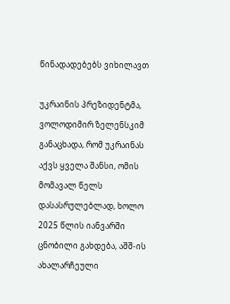წინადადებებს ვიხილავთ

უკრაინის პრეზიდენტმა, ვოლოდიმირ ზელენსკიმ განაცხადა, რომ უკრაინას აქვს ყველა შანსი, ომის მომავალ წელს დასასრულებლად, ხოლო 2025 წლის იანვარში ცნობილი გახდება, აშშ-ის ახალარჩეული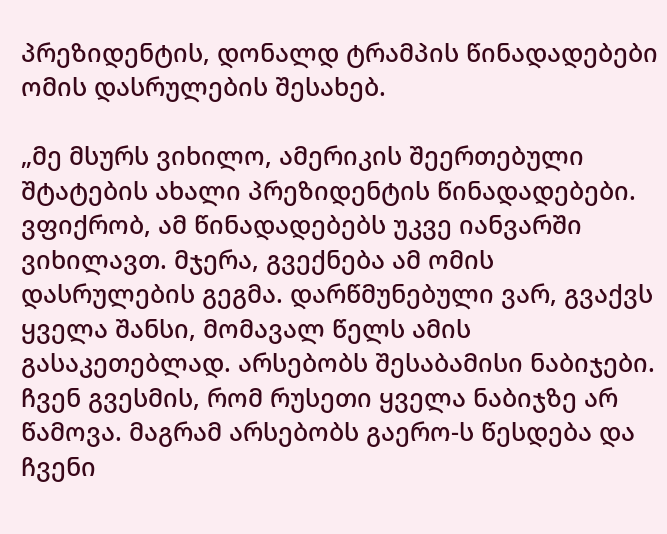პრეზიდენტის, დონალდ ტრამპის წინადადებები ომის დასრულების შესახებ.

„მე მსურს ვიხილო, ამერიკის შეერთებული შტატების ახალი პრეზიდენტის წინადადებები. ვფიქრობ, ამ წინადადებებს უკვე იანვარში ვიხილავთ. მჯერა, გვექნება ამ ომის დასრულების გეგმა. დარწმუნებული ვარ, გვაქვს ყველა შანსი, მომავალ წელს ამის გასაკეთებლად. არსებობს შესაბამისი ნაბიჯები. ჩვენ გვესმის, რომ რუსეთი ყველა ნაბიჯზე არ წამოვა. მაგრამ არსებობს გაერო-ს წესდება და ჩვენი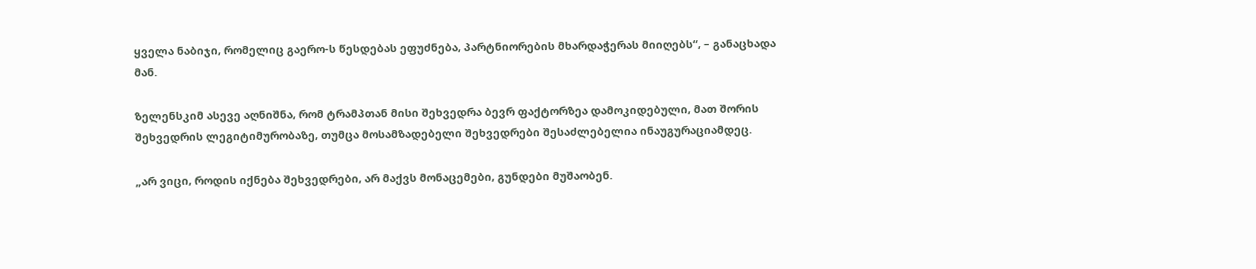ყველა ნაბიჯი, რომელიც გაერო-ს წესდებას ეფუძნება, პარტნიორების მხარდაჭერას მიიღებს“, – განაცხადა მან.

ზელენსკიმ ასევე აღნიშნა, რომ ტრამპთან მისი შეხვედრა ბევრ ფაქტორზეა დამოკიდებული, მათ შორის შეხვედრის ლეგიტიმურობაზე, თუმცა მოსამზადებელი შეხვედრები შესაძლებელია ინაუგურაციამდეც.

„არ ვიცი, როდის იქნება შეხვედრები, არ მაქვს მონაცემები, გუნდები მუშაობენ.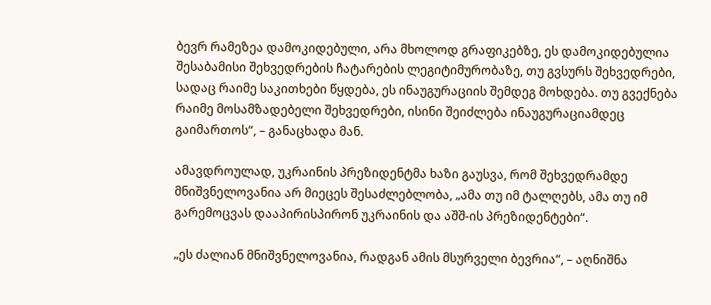ბევრ რამეზეა დამოკიდებული, არა მხოლოდ გრაფიკებზე, ეს დამოკიდებულია შესაბამისი შეხვედრების ჩატარების ლეგიტიმურობაზე, თუ გვსურს შეხვედრები, სადაც რაიმე საკითხები წყდება, ეს ინაუგურაციის შემდეგ მოხდება. თუ გვექნება რაიმე მოსამზადებელი შეხვედრები, ისინი შეიძლება ინაუგურაციამდეც გაიმართოს“, – განაცხადა მან.

ამავდროულად, უკრაინის პრეზიდენტმა ხაზი გაუსვა, რომ შეხვედრამდე მნიშვნელოვანია არ მიეცეს შესაძლებლობა, „ამა თუ იმ ტალღებს, ამა თუ იმ გარემოცვას დააპირისპირონ უკრაინის და აშშ-ის პრეზიდენტები“.

„ეს ძალიან მნიშვნელოვანია, რადგან ამის მსურველი ბევრია“, – აღნიშნა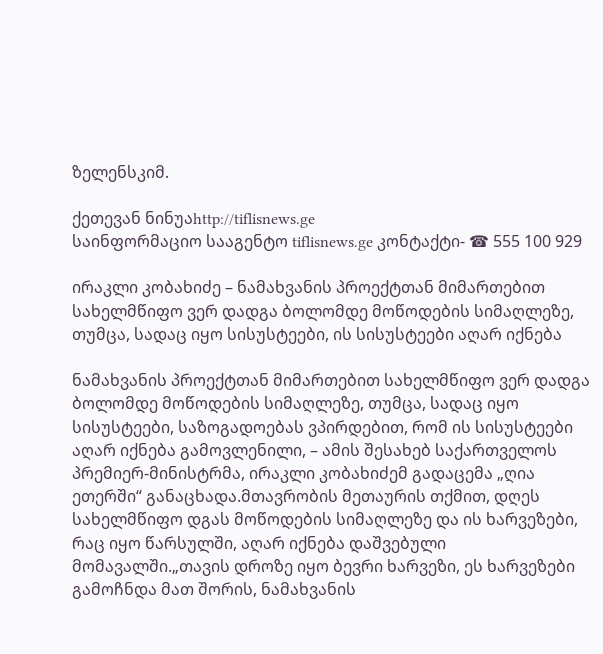ზელენსკიმ.

ქეთევან ნინუაhttp://tiflisnews.ge
საინფორმაციო სააგენტო tiflisnews.ge კონტაქტი- ☎ 555 100 929

ირაკლი კობახიძე – ნამახვანის პროექტთან მიმართებით სახელმწიფო ვერ დადგა ბოლომდე მოწოდების სიმაღლეზე, თუმცა, სადაც იყო სისუსტეები, ის სისუსტეები აღარ იქნება

ნამახვანის პროექტთან მიმართებით სახელმწიფო ვერ დადგა ბოლომდე მოწოდების სიმაღლეზე, თუმცა, სადაც იყო სისუსტეები, საზოგადოებას ვპირდებით, რომ ის სისუსტეები აღარ იქნება გამოვლენილი, – ამის შესახებ საქართველოს პრემიერ-მინისტრმა, ირაკლი კობახიძემ გადაცემა „ღია ეთერში“ განაცხადა.მთავრობის მეთაურის თქმით, დღეს სახელმწიფო დგას მოწოდების სიმაღლეზე და ის ხარვეზები, რაც იყო წარსულში, აღარ იქნება დაშვებული მომავალში.„თავის დროზე იყო ბევრი ხარვეზი, ეს ხარვეზები გამოჩნდა მათ შორის, ნამახვანის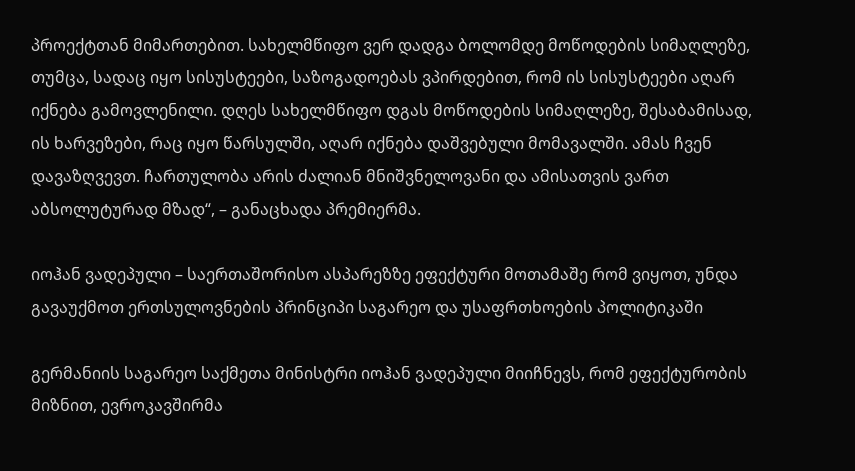პროექტთან მიმართებით. სახელმწიფო ვერ დადგა ბოლომდე მოწოდების სიმაღლეზე, თუმცა, სადაც იყო სისუსტეები, საზოგადოებას ვპირდებით, რომ ის სისუსტეები აღარ იქნება გამოვლენილი. დღეს სახელმწიფო დგას მოწოდების სიმაღლეზე, შესაბამისად, ის ხარვეზები, რაც იყო წარსულში, აღარ იქნება დაშვებული მომავალში. ამას ჩვენ დავაზღვევთ. ჩართულობა არის ძალიან მნიშვნელოვანი და ამისათვის ვართ აბსოლუტურად მზად“, – განაცხადა პრემიერმა.

იოჰან ვადეპული – საერთაშორისო ასპარეზზე ეფექტური მოთამაშე რომ ვიყოთ, უნდა გავაუქმოთ ერთსულოვნების პრინციპი საგარეო და უსაფრთხოების პოლიტიკაში

გერმანიის საგარეო საქმეთა მინისტრი იოჰან ვადეპული მიიჩნევს, რომ ეფექტურობის მიზნით, ევროკავშირმა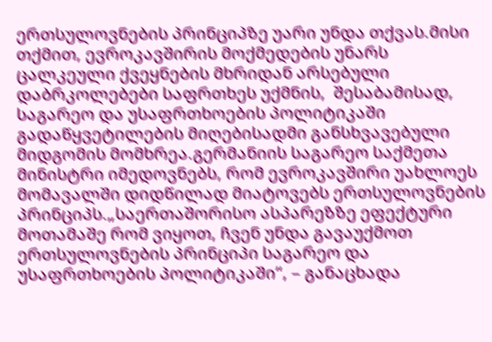ერთსულოვნების პრინციპზე უარი უნდა თქვას.მისი თქმით, ევროკავშირის მოქმედების უნარს ცალკეული ქვეყნების მხრიდან არსებული დაბრკოლებები საფრთხეს უქმნის,  შესაბამისად, საგარეო და უსაფრთხოების პოლიტიკაში გადაწყვეტილების მიღებისადმი განსხვავებული მიდგომის მომხრეა.გერმანიის საგარეო საქმეთა მინისტრი იმედოვნებს, რომ ევროკავშირი უახლოეს მომავალში დიდწილად მიატოვებს ერთსულოვნების პრინციპს.„საერთაშორისო ასპარეზზე ეფექტური მოთამაშე რომ ვიყოთ, ჩვენ უნდა გავაუქმოთ ერთსულოვნების პრინციპი საგარეო და უსაფრთხოების პოლიტიკაში“, – განაცხადა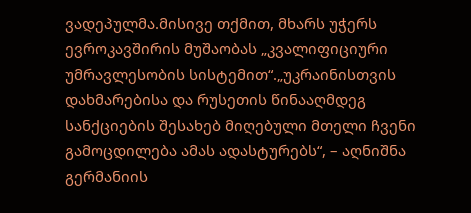ვადეპულმა.მისივე თქმით, მხარს უჭერს ევროკავშირის მუშაობას „კვალიფიციური უმრავლესობის სისტემით“.„უკრაინისთვის დახმარებისა და რუსეთის წინააღმდეგ სანქციების შესახებ მიღებული მთელი ჩვენი გამოცდილება ამას ადასტურებს“, – აღნიშნა გერმანიის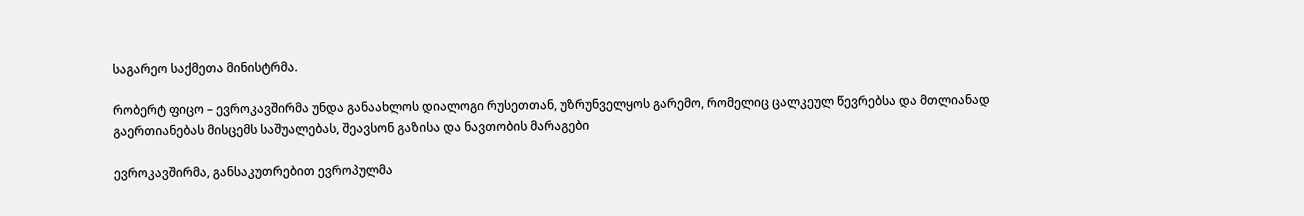საგარეო საქმეთა მინისტრმა.

რობერტ ფიცო – ევროკავშირმა უნდა განაახლოს დიალოგი რუსეთთან, უზრუნველყოს გარემო, რომელიც ცალკეულ წევრებსა და მთლიანად გაერთიანებას მისცემს საშუალებას, შეავსონ გაზისა და ნავთობის მარაგები

ევროკავშირმა, განსაკუთრებით ევროპულმა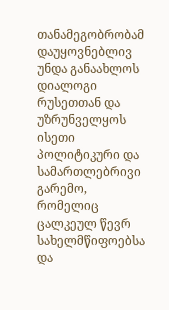თანამეგობრობამ დაუყოვნებლივ უნდა განაახლოს დიალოგი რუსეთთან და უზრუნველყოს ისეთი პოლიტიკური და სამართლებრივი გარემო, რომელიც ცალკეულ წევრ სახელმწიფოებსა და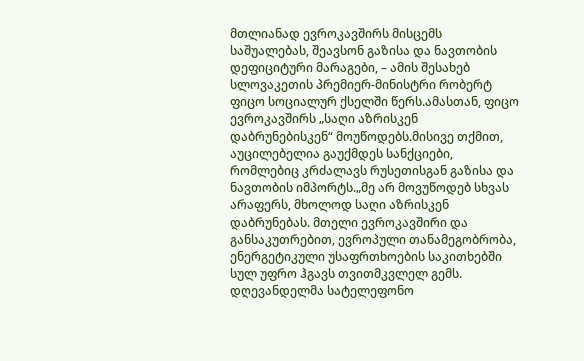მთლიანად ევროკავშირს მისცემს საშუალებას, შეავსონ გაზისა და ნავთობის დეფიციტური მარაგები, – ამის შესახებ სლოვაკეთის პრემიერ-მინისტრი რობერტ ფიცო სოციალურ ქსელში წერს.ამასთან, ფიცო ევროკავშირს „საღი აზრისკენ დაბრუნებისკენ“ მოუწოდებს.მისივე თქმით, აუცილებელია გაუქმდეს სანქციები, რომლებიც კრძალავს რუსეთისგან გაზისა და ნავთობის იმპორტს.„მე არ მოვუწოდებ სხვას არაფერს, მხოლოდ საღი აზრისკენ დაბრუნებას. მთელი ევროკავშირი და განსაკუთრებით, ევროპული თანამეგობრობა, ენერგეტიკული უსაფრთხოების საკითხებში სულ უფრო ჰგავს თვითმკვლელ გემს. დღევანდელმა სატელეფონო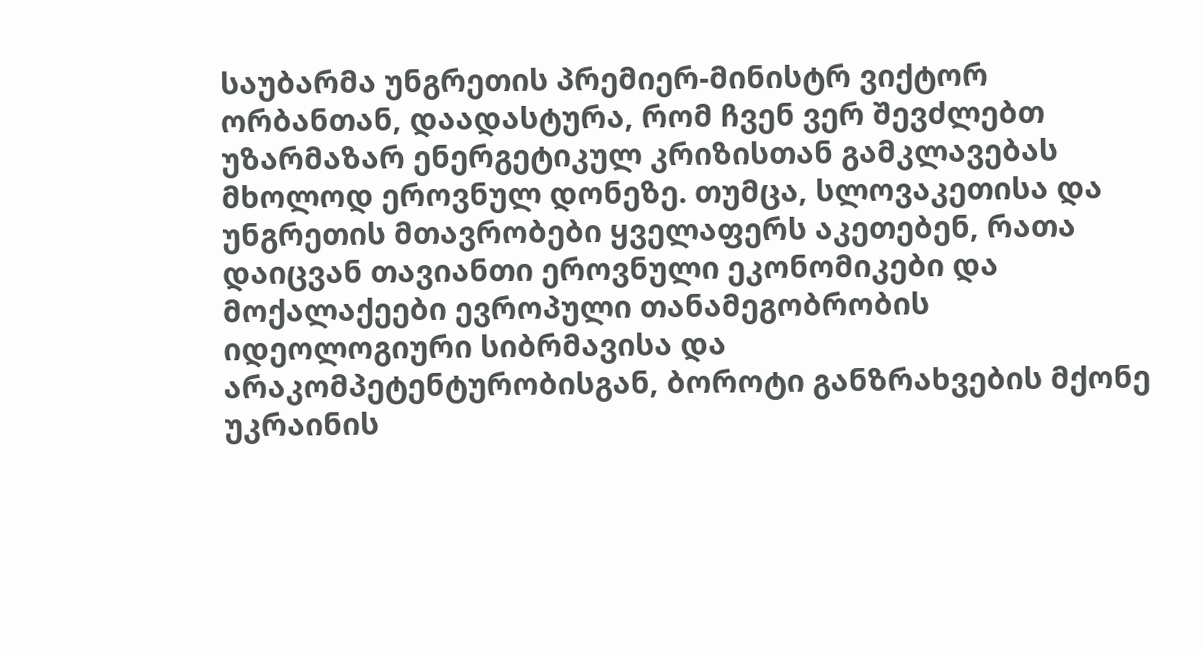საუბარმა უნგრეთის პრემიერ-მინისტრ ვიქტორ ორბანთან, დაადასტურა, რომ ჩვენ ვერ შევძლებთ უზარმაზარ ენერგეტიკულ კრიზისთან გამკლავებას მხოლოდ ეროვნულ დონეზე. თუმცა, სლოვაკეთისა და უნგრეთის მთავრობები ყველაფერს აკეთებენ, რათა დაიცვან თავიანთი ეროვნული ეკონომიკები და მოქალაქეები ევროპული თანამეგობრობის იდეოლოგიური სიბრმავისა და არაკომპეტენტურობისგან, ბოროტი განზრახვების მქონე უკრაინის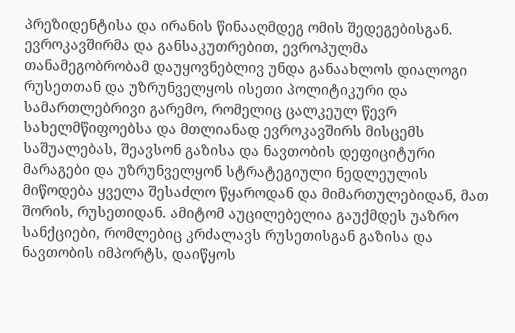პრეზიდენტისა და ირანის წინააღმდეგ ომის შედეგებისგან. ევროკავშირმა და განსაკუთრებით, ევროპულმა თანამეგობრობამ დაუყოვნებლივ უნდა განაახლოს დიალოგი რუსეთთან და უზრუნველყოს ისეთი პოლიტიკური და სამართლებრივი გარემო, რომელიც ცალკეულ წევრ სახელმწიფოებსა და მთლიანად ევროკავშირს მისცემს საშუალებას, შეავსონ გაზისა და ნავთობის დეფიციტური მარაგები და უზრუნველყონ სტრატეგიული ნედლეულის მიწოდება ყველა შესაძლო წყაროდან და მიმართულებიდან, მათ შორის, რუსეთიდან. ამიტომ აუცილებელია გაუქმდეს უაზრო სანქციები, რომლებიც კრძალავს რუსეთისგან გაზისა და ნავთობის იმპორტს, დაიწყოს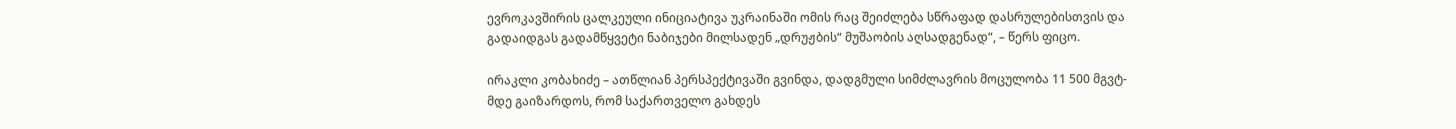ევროკავშირის ცალკეული ინიციატივა უკრაინაში ომის რაც შეიძლება სწრაფად დასრულებისთვის და გადაიდგას გადამწყვეტი ნაბიჯები მილსადენ „დრუჟბის“ მუშაობის აღსადგენად“, – წერს ფიცო.

ირაკლი კობახიძე – ათწლიან პერსპექტივაში გვინდა, დადგმული სიმძლავრის მოცულობა 11 500 მგვტ-მდე გაიზარდოს, რომ საქართველო გახდეს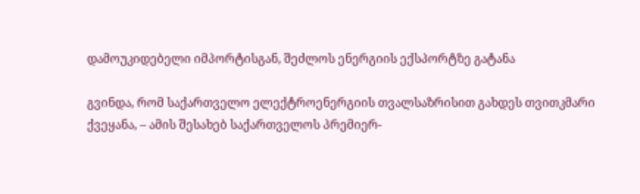დამოუკიდებელი იმპორტისგან, შეძლოს ენერგიის ექსპორტზე გატანა

გვინდა, რომ საქართველო ელექტროენერგიის თვალსაზრისით გახდეს თვითკმარი ქვეყანა, – ამის შესახებ საქართველოს პრემიერ-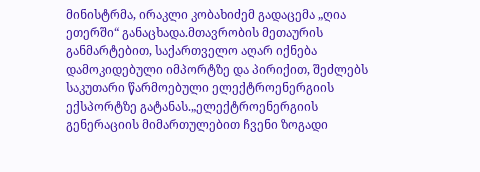მინისტრმა, ირაკლი კობახიძემ გადაცემა „ღია ეთერში“ განაცხადა.მთავრობის მეთაურის განმარტებით, საქართველო აღარ იქნება დამოკიდებული იმპორტზე და პირიქით, შეძლებს საკუთარი წარმოებული ელექტროენერგიის ექსპორტზე გატანას.„ელექტროენერგიის გენერაციის მიმართულებით ჩვენი ზოგადი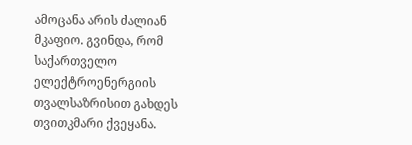ამოცანა არის ძალიან მკაფიო. გვინდა, რომ საქართველო ელექტროენერგიის თვალსაზრისით გახდეს თვითკმარი ქვეყანა.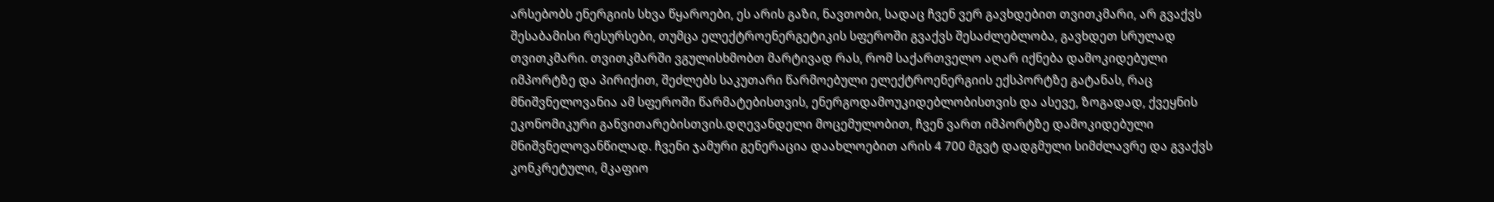არსებობს ენერგიის სხვა წყაროები, ეს არის გაზი, ნავთობი, სადაც ჩვენ ვერ გავხდებით თვითკმარი, არ გვაქვს შესაბამისი რესურსები, თუმცა ელექტროენერგეტიკის სფეროში გვაქვს შესაძლებლობა, გავხდეთ სრულად თვითკმარი. თვითკმარში ვგულისხმობთ მარტივად რას, რომ საქართველო აღარ იქნება დამოკიდებული იმპორტზე და პირიქით, შეძლებს საკუთარი წარმოებული ელექტროენერგიის ექსპორტზე გატანას, რაც მნიშვნელოვანია ამ სფეროში წარმატებისთვის, ენერგოდამოუკიდებლობისთვის და ასევე, ზოგადად, ქვეყნის ეკონომიკური განვითარებისთვის.დღევანდელი მოცემულობით, ჩვენ ვართ იმპორტზე დამოკიდებული მნიშვნელოვანწილად. ჩვენი ჯამური გენერაცია დაახლოებით არის 4 700 მგვტ დადგმული სიმძლავრე და გვაქვს კონკრეტული, მკაფიო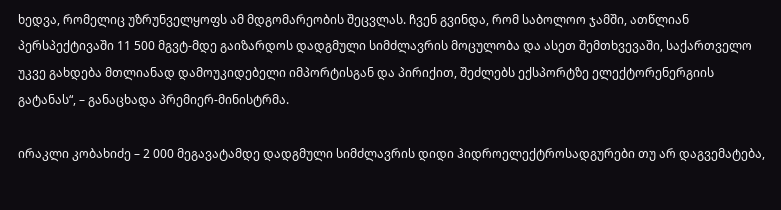ხედვა, რომელიც უზრუნველყოფს ამ მდგომარეობის შეცვლას. ჩვენ გვინდა, რომ საბოლოო ჯამში, ათწლიან პერსპექტივაში 11 500 მგვტ-მდე გაიზარდოს დადგმული სიმძლავრის მოცულობა და ასეთ შემთხვევაში, საქართველო უკვე გახდება მთლიანად დამოუკიდებელი იმპორტისგან და პირიქით, შეძლებს ექსპორტზე ელექტორენერგიის გატანას“, – განაცხადა პრემიერ-მინისტრმა.

ირაკლი კობახიძე – 2 000 მეგავატამდე დადგმული სიმძლავრის დიდი ჰიდროელექტროსადგურები თუ არ დაგვემატება,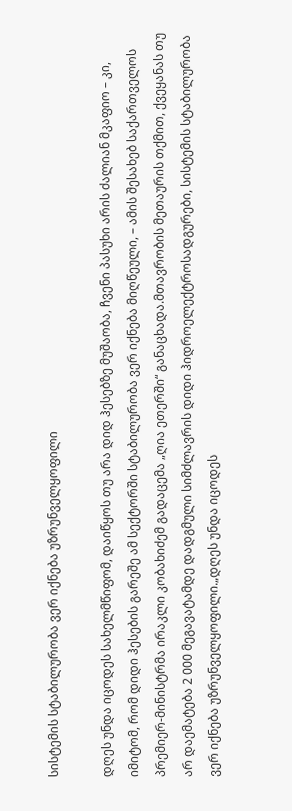სისტემის სტაბილურობა ვერ იქნება უზრუნველყოფილი

დღეს უნდა იცოდეს სახელმწიფომ, დაიწყოს თუ არა დიდ ჰესებზე მუშაობა, ჩვენი პასუხი არის ძალიან მკაფიო – კი, იმიტომ, რომ დიდი ჰესების გარეშე ამ სექტორში სტაბილურობა ვერ იქნება მიღწეული, – ამის შესახებ საქართველოს პრემიერ-მინისტრმა ირაკლი კობახიძემ გადაცემა „ღია ეთერში“ განაცხადა.მთავრობის მეთაურის თქმით, ქვეყანას თუ არ დაემატება 2 000 მეგავატამდე დადგმული სიმძლავრის დიდი ჰიდროელექტროსადგურები, სისტემის სტაბილურობა ვერ იქნება უზრუნველყოფილი.„დღეს უნდა იცოდეს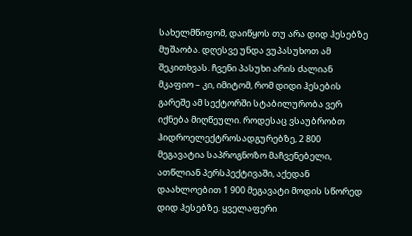სახელმწიფომ, დაიწყოს თუ არა დიდ ჰესებზე მუშაობა. დღესვე უნდა ვუპასუხოთ ამ შეკითხვას. ჩვენი პასუხი არის ძალიან მკაფიო – კი, იმიტომ, რომ დიდი ჰესების გარეშე ამ სექტორში სტაბილურობა ვერ იქნება მიღწეული. როდესაც ვსაუბრობთ ჰიდროელექტროსადგურებზე, 2 800 მეგავატია საპროგნოზო მაჩვენებელი, ათწლიან პერსპექტივაში, აქედან დაახლოებით 1 900 მეგავატი მოდის სწორედ დიდ ჰესებზე. ყველაფერი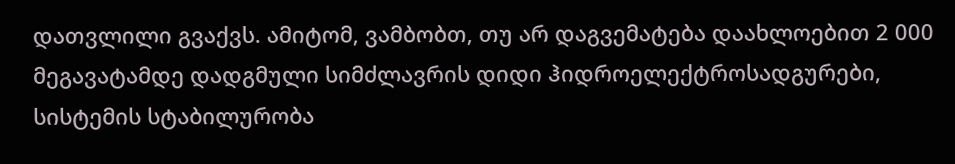დათვლილი გვაქვს. ამიტომ, ვამბობთ, თუ არ დაგვემატება დაახლოებით 2 000 მეგავატამდე დადგმული სიმძლავრის დიდი ჰიდროელექტროსადგურები, სისტემის სტაბილურობა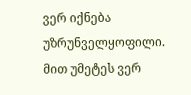ვერ იქნება უზრუნველყოფილი. მით უმეტეს ვერ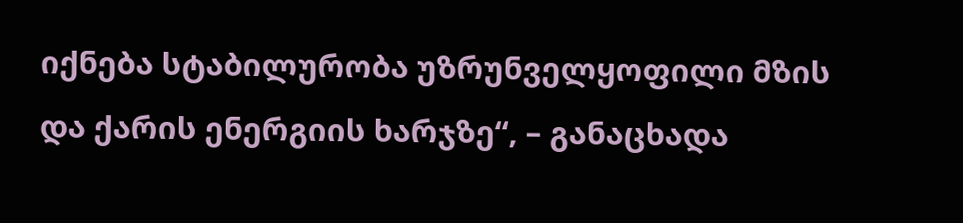იქნება სტაბილურობა უზრუნველყოფილი მზის და ქარის ენერგიის ხარჯზე“, – განაცხადა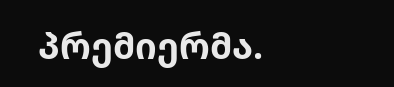პრემიერმა.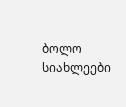ბოლო სიახლეები